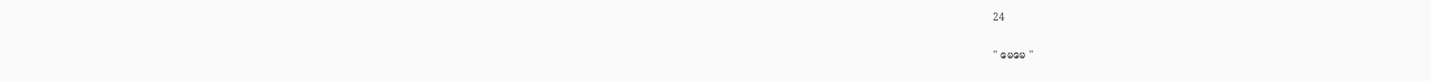24

'' မေမေ ''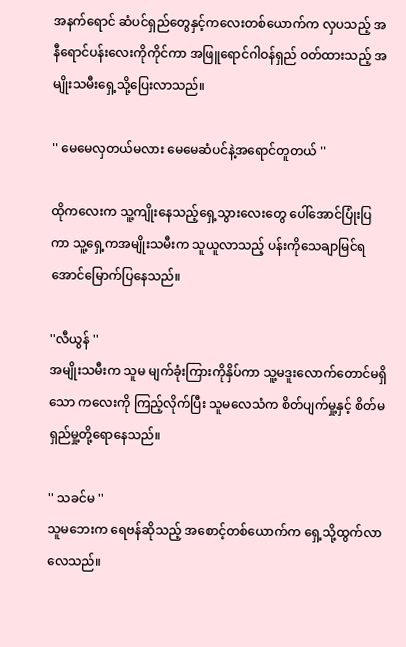အနက်ရောင် ဆံပင်ရှည်တွေနှင့်ကလေးတစ်ယောက်က လှပသည့် အနီရောင်ပန်းလေးကိုကိုင်ကာ အဖြူရောင်ဂါဝန်ရှည် ဝတ်ထားသည့် အမျိုးသမီးရှေ့သို့ပြေးလာသည်။

'' မေမေလှတယ်မလား မေမေဆံပင်နဲ့အရောင်တူတယ် ''

ထိုကလေးက သူ့ကျိုးနေသည့်ရှေ့သွားလေးတွေ ပေါ်အောင်ပြုံးပြကာ သူ့ရှေ့ကအမျိုးသမီးက သူယူလာသည့် ပန်းကိုသေချာမြင်ရအောင်မြောက်ပြနေသည်။

''လီယွန် ''
အမျိုးသမီးက သူမ မျက်ခုံးကြားကိုနှိပ်ကာ သူ့မဒူးလောက်တောင်မရှိသော ကလေးကို ကြည့်လိုက်ပြီး သူမလေသံက စိတ်ပျက်မှု့နှင့် စိတ်မရှည်မှု့တို့ရောနေသည်။

'' သခင်မ ''
သူမဘေးက ရေဗန်ဆိုသည့် အစောင့်တစ်ယောက်က ရှေ့သို့ထွက်လာလေသည်။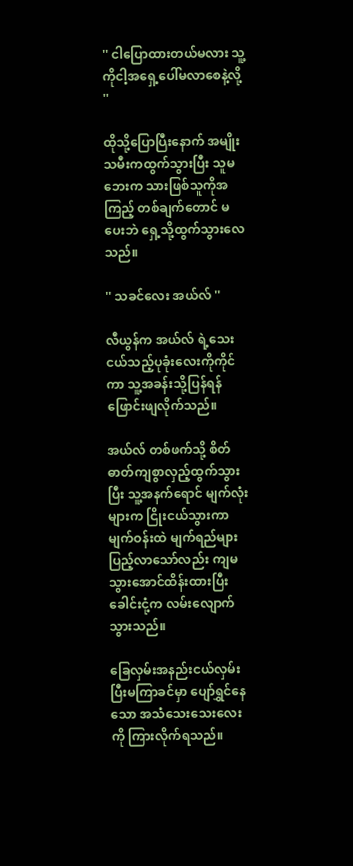'' ငါပြောထားတယ်မလား သူ့ကိုငါ့အရှေ့ပေါ်မလာစေနဲ့လို့ ''

ထိုသို့ပြောပြီးနောက် အမျိုးသမီးကထွက်သွားပြီး သူမဘေးက သားဖြစ်သူကိုအကြည့် တစ်ချက်တောင် မပေးဘဲ ရှေ့သို့ထွက်သွားလေသည်။

'' သခင်လေး အယ်လ် ''

လီယွန်က အယ်လ် ရဲ့သေးငယ်သည့်ပုခုံးလေးကိုကိုင်ကာ သူ့အခန်းသို့ပြန်ရန်ဖြောင်းဖျလိုက်သည်။

အယ်လ် တစ်ဖက်သို့ စိတ်ဓာတ်ကျစွာလှည့်ထွက်သွားပြီး သူ့အနက်ရောင် မျက်လုံးများက ငြိုးငယ်သွားကာ မျက်ဝန်းထဲ မျက်ရည်များပြည့်လာသော်လည်း ကျမသွားအောင်ထိန်းထားပြီး ခေါင်းငုံ့က လမ်းလျောက်သွားသည်။

ခြေလှမ်းအနည်းငယ်လှမ်းပြီးမကြာခင်မှာ ပျော်ရွှင်နေသော အသံသေးသေးလေးကို ကြားလိုက်ရသည်။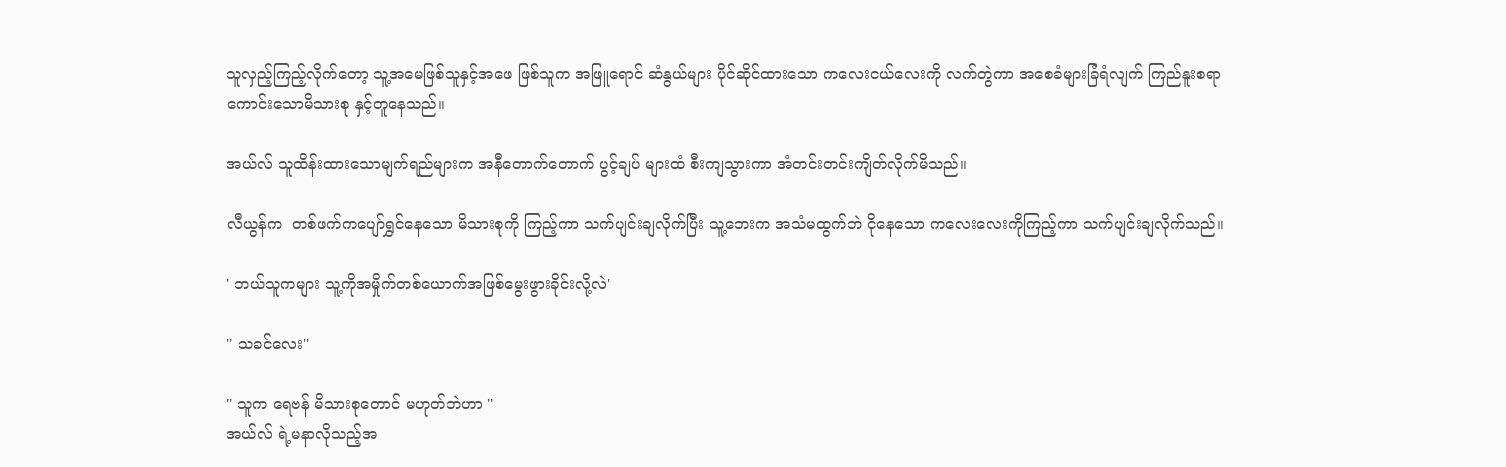သူလှည့်ကြည့်လိုက်တော့ သူ့အမေဖြစ်သူနှင့်အဖေ ဖြစ်သူက အဖြူရောင် ဆံနွယ်များ ပိုင်ဆိုင်ထားသော ကလေးငယ်လေးကို လက်တွဲကာ အစေခံများခြံရံလျက် ကြည်နူးစရာကောင်းသောမိသားစု နှင့်တူနေသည်။

အယ်လ် သူထိန်းထားသောမျက်ရည်များက အနီတောက်တောက် ပွင့်ချပ် များထံ စီးကျသွားကာ အံတင်းတင်းကျိတ်လိုက်မိသည်။

လီယွန်က  တစ်ဖက်ကပျော်ရွှင်နေသော မိသားစုကို ကြည့်ကာ သက်ပျင်းချလိုက်ပြီး သူ့ဘေးက အသံမထွက်ဘဲ ငိုနေသော ကလေးလေးကိုကြည့်ကာ သက်ပျင်းချလိုက်သည်။

' ဘယ်သူကများ သူ့ကိုအမှိုက်တစ်ယောက်အဖြစ်မွေးဖွားခိုင်းလို့လဲ'

'' သခင်လေး''

'' သူက ရေဗန် မိသားစုတောင် မဟုတ်ဘဲဟာ ''
အယ်လ် ရဲ့မနာလိုသည့်အ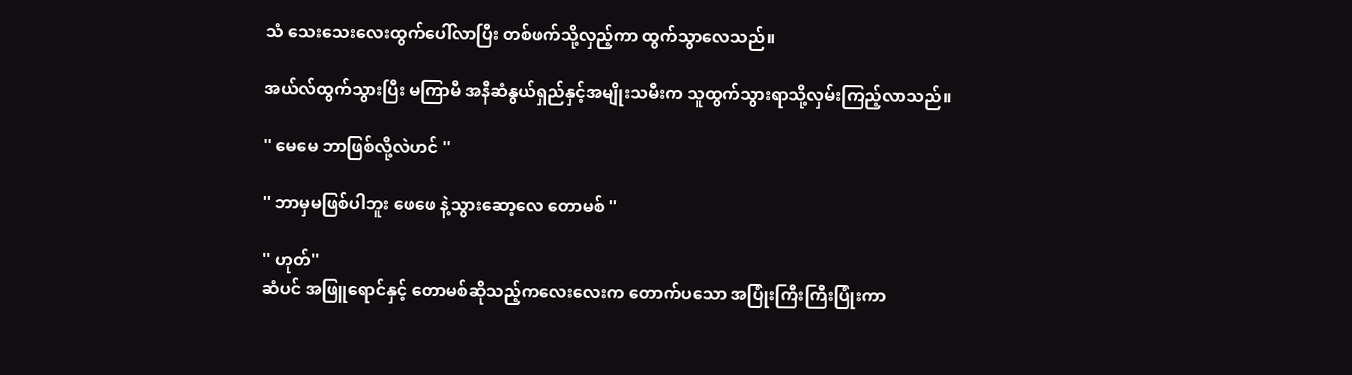သံ သေးသေးလေးထွက်ပေါ်လာပြီး တစ်ဖက်သို့လှည့်ကာ ထွက်သွာလေသည်။

အယ်လ်ထွက်သွားပြီး မကြာမီ အနီဆံနွယ်ရှည်နှင့်အမျိုးသမီးက သူထွက်သွားရာသို့လှမ်းကြည့်လာသည်။

'' မေမေ ဘာဖြစ်လို့လဲဟင် ''

'' ဘာမှမဖြစ်ပါဘူး ဖေဖေ နဲ့သွားဆော့လေ တောမစ် ''

'' ဟုတ်''
ဆံပင် အဖြူရောင်နှင့် တောမစ်ဆိုသည့်ကလေးလေးက တောက်ပသော အပြုံးကြီးကြီးပြုံးကာ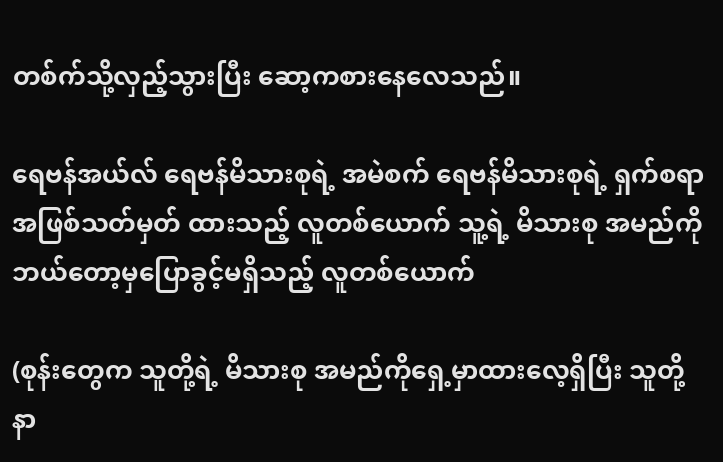တစ်က်သို့လှည့်သွားပြီး ဆော့ကစားနေလေသည်။

ရေဗန်အယ်လ် ရေဗန်မိသားစုရဲ့ အမဲစက် ရေဗန်မိသားစုရဲ့ ရှက်စရာ အဖြစ်သတ်မှတ် ထားသည့် လူတစ်ယောက် သူ့ရဲ့ မိသားစု အမည်ကို ဘယ်တော့မှပြောခွင့်မရှိသည့် လူတစ်ယောက်

(စုန်းတွေက သူတို့ရဲ့ မိသားစု အမည်ကိုရှေ့မှာထားလေ့ရှိပြီး သူတို့ နာ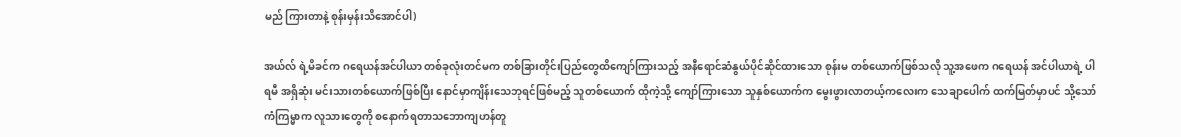မည် ကြားတာနဲ့ စုန်းမှန်းသိအောင်ပါ)

အယ်လ် ရဲ့မိခင်က ဂရေယန်အင်ပါယာ တစ်ခုလုံးတင်မက တစ်ခြားတိုင်းပြည်တွေထိကျော်ကြားသည့် အနီရောင်ဆံနွယ်ပိုင်ဆိုင်ထားသော စုန်းမ တစ်ယောက်ဖြစ်သလို သူ့အဖေက ဂရေယန် အင်ပါယာရဲ့ ပါရမီ အရှိဆုံး မင်းသားတစ်ယောက်ဖြစ်ပြီး နောင်မှာကျိန်းသေဘုရင်ဖြစ်မည့် သူတစ်ယောက် ထိုကဲ့သို့ ကျော်ကြားသော သူနှစ်ယောက်က မွေးဖွားလာတယ့်ကလေးက သေချာပေါက် ထက်မြတ်မှာပင် သို့သော် ကံကြမ္မာက လူသားတွေကို စနောက်ရတာသဘောကျဟန်တူ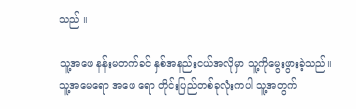သည် ။

သူ့အဖေ နန်းမတက်ခင် နှစ်အနည်းငယ်အလိုမှာ သူ့ကိုမွေးဖွားခဲ့သည်။ သူ့အမေရော အဖေ ရော တိုင်းပြည်တစ်ခုလုံးကပါ သူ့အတွက်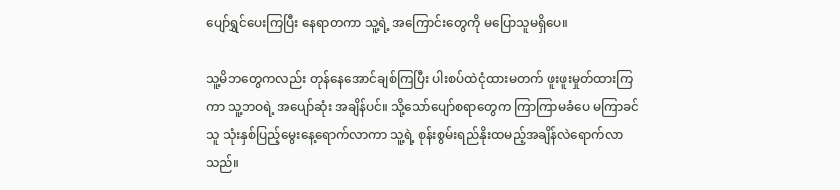ပျော်ရွှင်ပေးကြပြီး နေရာတကာ သူ့ရဲ့ အကြောင်းတွေကို မပြောသူမရှိပေ။

သူ့မိဘတွေကလည်း တုန်နေအောင်ချစ်ကြပြီး ပါးစပ်ထဲငုံထားမတက် ဖူးဖူးမှုတ်ထားကြကာ သူ့ဘဝရဲ့ အပျော်ဆုံး အချိန်ပင်။ သို့သော်ပျော်စရာတွေက ကြာကြာမခံပေ မကြာခင်သူ သုံးနှစ်ပြည့်မွေးနေ့ရောက်လာကာ သူ့ရဲ့ စုန်းစွမ်းရည်နိုးထမည့်အချိန်လဲရောက်လာသည်။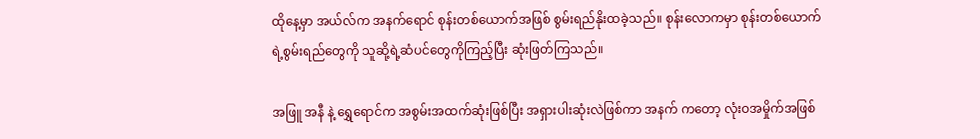ထိုနေ့မှာ အယ်လ်က အနက်ရောင် စုန်းတစ်ယောက်အဖြစ် စွမ်းရည်နိုးထခဲ့သည်။ စုန်းလောကမှာ စုန်းတစ်ယောက်ရဲ့စွမ်းရည်တွေကို သူဆို့ရဲ့ဆံပင်တွေကိုကြည့်ပြီး ဆုံးဖြတ်ကြသည်။

အဖြူ အနီ နဲ့ ရွှေရောင်က အစွမ်းအထက်ဆုံးဖြစ်ပြီး အရှားပါးဆုံးလဲဖြစ်ကာ အနက် ကတော့ လုံးဝအမှိုက်အဖြစ်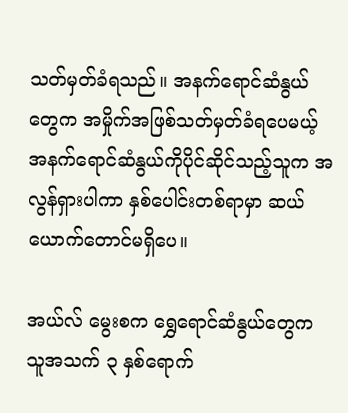သတ်မှတ်ခံရသည်။ အနက်ရောင်ဆံနွယ်တွေက အမှိုက်အဖြစ်သတ်မှတ်ခံရပေမယ့် အနက်ရောင်ဆံနွယ်ကိုပိုင်ဆိုင်သည့်သူက အလွန်ရှားပါကာ နှစ်ပေါင်းတစ်ရာမှာ ဆယ်ယောက်တောင်မရှိပေ။

အယ်လ် မွေးစက ရွှေရောင်ဆံနွယ်တွေက သူအသက် ၃ နှစ်ရောက်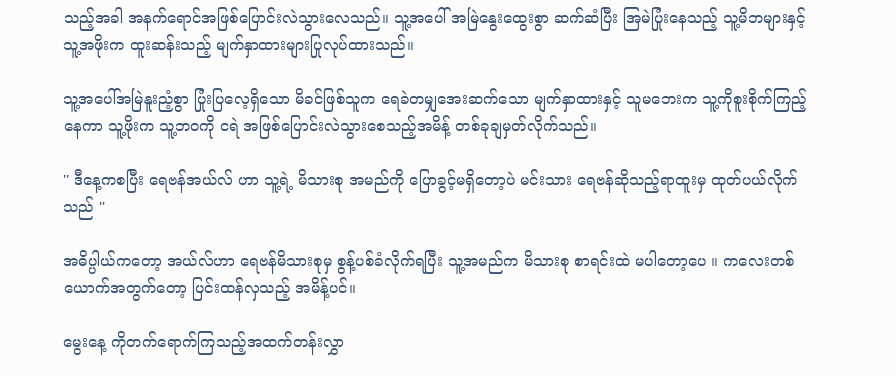သည့်အခါ အနက်ရောင်အဖြစ်ပြောင်းလဲသွားလေသည်။ သူ့အပေါ် အမြဲနွေးထွေးစွာ ဆက်ဆံပြီး အြမဲပြုံးနေသည့် သူ့မိဘများနှင့် သူ့အဖိုးက ထူးဆန်းသည့် မျက်နှာထားများပြုလုပ်ထားသည်။

သူ့အပေါ်အမြဲနူးညံ့စွာ ပြုံးပြလေ့ရှိသော မိခင်ဖြစ်သူက ရေခဲတမျှအေးဆက်သော မျက်နှာထားနှင့် သူမဘေးက သူ့ကိုစူးစိုက်ကြည့်နေကာ သူ့ဖိုးက သူ့ဘဝကို ငရဲ အဖြစ်ပြောင်းလဲသွားစေသည့်အမိန့် တစ်ခုချမှတ်လိုက်သည်။

'' ဒီနေ့ကစပြီး ရေဗန်အယ်လ် ဟာ သူ့ရဲ့ မိသားစု အမည်ကို ပြောခွင့်မရှိတော့ပဲ မင်းသား ရေဗန်ဆိုသည့်ရာထူးမှ ထုတ်ပယ်လိုက်သည် ''

အဓိပ္ပါယ်ကတော့ အယ်လ်ဟာ ရေဗန်မိသားစုမှ စွန့်ပစ်ခံလိုက်ရပြီး သူ့အမည်က မိသားစု စာရင်းထဲ မပါတော့ပေ ။ ကလေးတစ်ယောက်အတွက်တော့ ပြင်းထန်လှသည့် အမိန့်ပင်။

မွေးနေ့ ကိုတက်ရောက်ကြသည့်အထက်တန်းလွှာ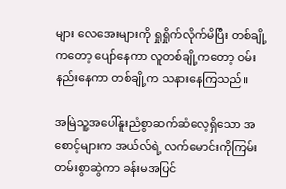များ လေအေးများကို ရှုရှိုက်လိုက်မိပြီး တစ်ချို့ကတော့ ပျော်နေကာ လူတစ်ချို့ကတော့ ဝမ်းနည်းနေကာ တစ်ချို့က သနားနေကြသည်။

အမြဲသူ့အပေါ်နူးညံစွာဆက်ဆံလေ့ရှိသော အစောင့်များက အယ်လ်ရဲ့ လက်မောင်းကိုကြမ်းတမ်းစွာဆွဲကာ ခန်းမအပြင်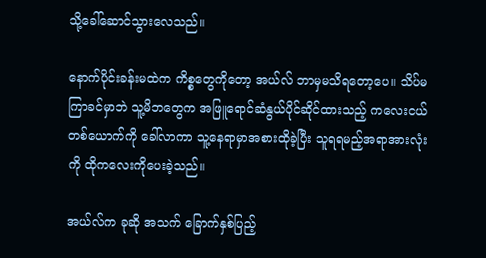သို့ခေါ်ဆောင်သွားလေသည်။

နောက်ပိုင်းခန်းမထဲက ကိစ္စတွေကိုတော့ အယ်လ် ဘာမှမသိရတော့ပေ။ သိပ်မကြာခင်မှာဘဲ သူ့မိဘတွေက အဖြူရောင်ဆံနွယ်ပိုင်ဆိုင်ထားသည့် ကလေးငယ်တစ်ယောက်ကို ခေါ်လာကာ သူ့နေရာမှာအစားထိုခဲ့ပြီး သူရရမည့်အရာအားလုံးကို ထိုကလေးကိုပေးခဲ့သည်။

အယ်လ်က ခုဆို အသက် ခြောက်နှစ်ပြည့်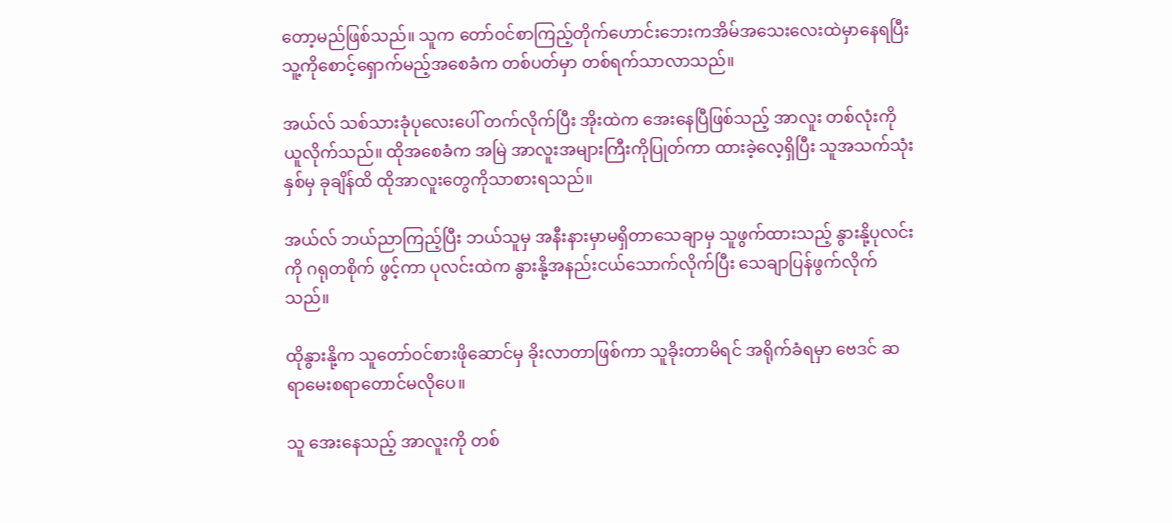တော့မည်ဖြစ်သည်။ သူက တော်ဝင်စာကြည့်တိုက်ဟောင်းဘေးကအိမ်အသေးလေးထဲမှာနေရပြီး သူ့ကိုစောင့်ရှောက်မည့်အစေခံက တစ်ပတ်မှာ တစ်ရက်သာလာသည်။

အယ်လ် သစ်သားခုံပုလေးပေါ် တက်လိုက်ပြီး အိုးထဲက အေးနေပြီဖြစ်သည့် အာလူး တစ်လုံးကိုယူလိုက်သည်။ ထိုအစေခံက အမြဲ အာလူးအများကြီးကိုပြုတ်ကာ ထားခဲ့လေ့ရှိပြီး သူအသက်သုံးနှစ်မှ ခုချိန်ထိ ထိုအာလူးတွေကိုသာစားရသည်။

အယ်လ် ဘယ်ညာကြည့်ပြီး ဘယ်သူမှ အနီးနားမှာမရှိတာသေချာမှ သူဖွက်ထားသည့် နွားနို့ပုလင်းကို ဂရုတစိုက် ဖွင့်ကာ ပုလင်းထဲက နွားနို့အနည်းငယ်သောက်လိုက်ပြီး သေချာပြန်ဖွက်လိုက်သည်။

ထိုနွားနို့က သူတော်ဝင်စားဖိုဆောင်မှ ခိုးလာတာဖြစ်ကာ သူခိုးတာမိရင် အရိုက်ခံရမှာ ဗေဒင် ဆရာမေးစရာတောင်မလိုပေ။

သူ အေးနေသည့် အာလူးကို တစ်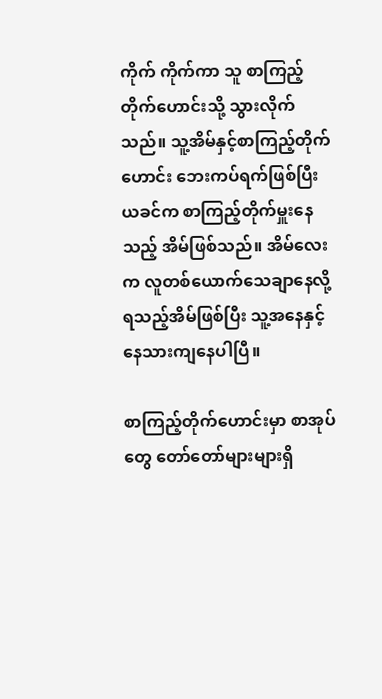ကိုက် ကိုက်ကာ သူ စာကြည့်တိုက်ဟောင်းသို့ သွားလိုက်သည်။ သူ့အိမ်နှင့်စာကြည့်တိုက်ဟောင်း ဘေးကပ်ရက်ဖြစ်ပြီး ယခင်က စာကြည့်တိုက်မှူးနေသည့် အိမ်ဖြစ်သည်။ အိမ်လေးက လူတစ်ယောက်သေချာနေလို့ရသည့်အိမ်ဖြစ်ပြီး သူ့အနေနှင့်နေသားကျနေပါပြီ။

စာကြည့်တိုက်ဟောင်းမှာ စာအုပ်တွေ တော်တော်များများရှိ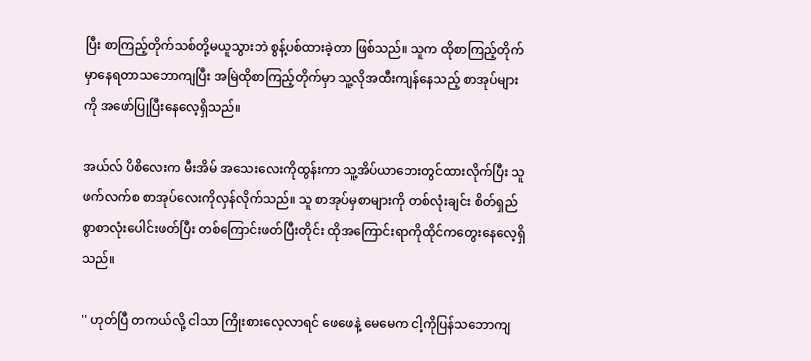ပြီး စာကြည့်တိုက်သစ်တို့မယူသွားဘဲ စွန့်ပစ်ထားခဲ့တာ ဖြစ်သည်။ သူက ထိုစာကြည့်တိုက်မှာနေရတာသဘောကျပြီး အမြဲထိုစာကြည့်တိုက်မှာ သူ့လိုအထီးကျန်နေသည့် စာအုပ်များကို အဖော်ပြုပြီးနေလေ့ရှိသည်။

အယ်လ် ပိစိလေးက မီးအိမ် အသေးလေးကိုထွန်းကာ သူ့အိပ်ယာဘေးတွင်ထားလိုက်ပြီး သူဖက်လက်စ စာအုပ်လေးကိုလှန်လိုက်သည်။ သူ စာအုပ်မှစာများကို တစ်လုံးချင်း စိတ်ရှည်စွာစာလုံးပေါင်းဖတ်ပြီး တစ်ကြောင်းဖတ်ပြီးတိုင်း ထိုအကြောင်းရာကိုထိုင်ကတွေးနေလေ့ရှိသည်။

'' ဟုတ်ပြီ တကယ်လို့ ငါသာ ကြိုးစားလေ့လာရင် ဖေဖေနဲ့ မေမေက ငါ့ကိုပြန်သဘောကျ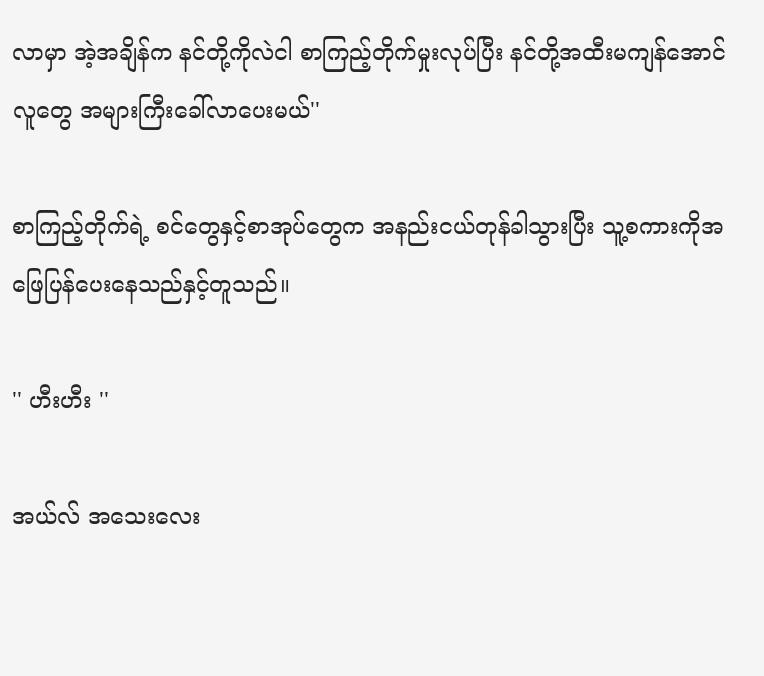လာမှာ အဲ့အချိန်က နင်တို့ကိုလဲငါ စာကြည့်တိုက်မှုးလုပ်ပြီး နင်တို့အထီးမကျန်အောင်လူတွေ အများကြီးခေါ်လာပေးမယ်''

စာကြည့်တိုက်ရဲ့ စင်တွေနှင့်စာအုပ်တွေက အနည်းငယ်တုန်ခါသွားပြီး သူ့စကားကိုအဖြေပြန်ပေးနေသည်နှင့်တူသည်။

'' ဟီးဟီး ''

အယ်လ် အသေးလေး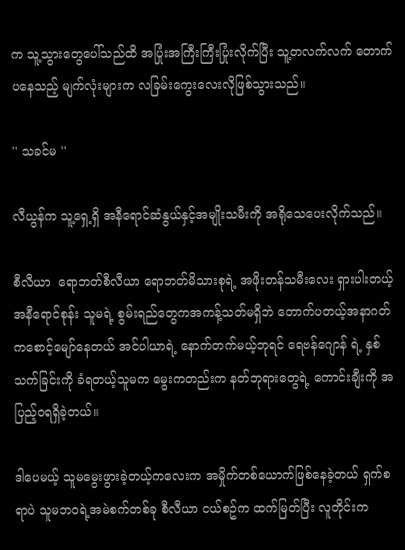က သူ့သွားတွေပေါ်သည်ထိ အပြုံးအကြီးကြီးပြုံးလိုက်ပြီး သူ့တလက်လက် တောက်ပနေသည့် မျက်လုံးများက လခြမ်းကွေးလေးလိုဖြစ်သွားသည်။

'' သခင်မ ''

လီယွန်က သူ့ရှေ့ရှိ အနီရောင်ဆံနွယ်နှင့်အမျိုးသမီးကို အရိုသေပေးလိုက်သည်။

စီလီယာ  ရောဘတ်စီလီယာ ရောဘတ်မိသားစုရဲ့ အဖိုးတန်သမီးလေး ရှားပါးတယ့်အနီရောင်စုန်း သူမရဲ့ စွမ်းရည်တွေကအကန့်သတ်မရှိဘဲ တောက်ပတယ့်အနာဂတ်ကစောင့်မျော်နေတယ် အင်ပါယာရဲ့ နောက်တက်မယ့်ဘုရင် ရေဗန်ဂျောန် ရဲ့ နှစ်သက်ခြင်းကို ခံရတယ့်သူမက မွေးကတည်းက နတ်ဘုရားတွေရဲ့ ကောင်းချီးကို အပြည့်ဝရရှိခဲ့တယ်။

ဒါပေမယ့် သူမမွေးဖွားခဲ့တယ့်ကလေးက အမှိုက်တစ်ယောက်ဖြစ်နေခဲ့တယ် ရှက်စရာပဲ သူမဘဝရဲ့အမဲစက်တစ်ခု စီလီယာ ငယ်စဥ်က ထက်မြတ်ပြီး လူတိုင်းက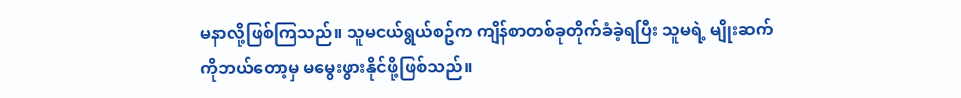မနာလို့ဖြစ်ကြသည်။ သူမငယ်ရွယ်စဥ်က ကျိန်စာတစ်ခုတိုက်ခံခဲ့ရပြီး သူမရဲ့ မျိုးဆက်ကိုဘယ်တော့မှ မမွေးဖွားနိုင်ဖို့ဖြစ်သည်။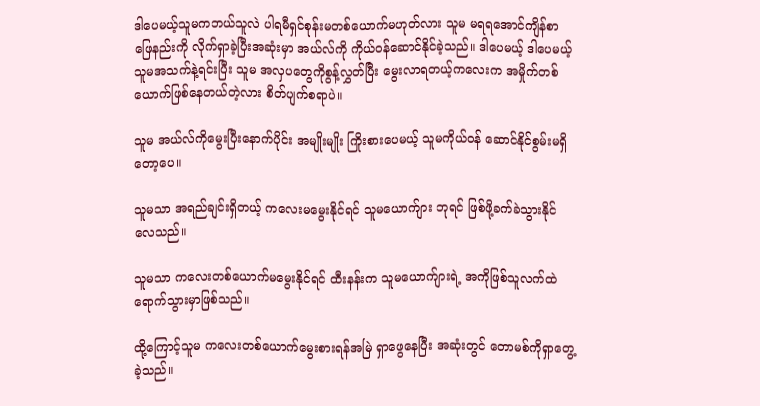ဒါပေမယ့်သူမကဘယ်သူလဲ ပါရမီရှင်စုန်းမတစ်ယောက်မဟုတ်လား သူမ မရရအောင်ကျိန်စာဖြေနည်းကို လိုက်ရှာခဲ့ပြီးအဆုံးမှာ အယ်လ်ကို ကိုယ်ဝန်ဆောင်နိုင်ခဲ့သည်။ ဒါပေမယ့် ဒါပေမယ့် သူမအသက်နဲ့ရင်းပြီး သူမ အလှပတွေကိုစွန့်လွှတ်ပြီး မွေးလာရတယ့်ကလေးက အမှိုက်တစ်ယောက်ဖြစ်နေတယ်တဲ့လား စိတ်ပျက်စရာပဲ။

သူမ အယ်လ်ကိုမွေးပြီးနောက်ပိုင်း အမျိုးမျိုး ကြိုးစားပေမယ့် သူမကိုယ်ဝန် ဆောင်နိုင်စွမ်းမရှိတော့ပေ။

သူမသာ အရည်ချင်းရှိတယ့် ကလေးမမွေးနိုင်ရင် သူမယောက်ျား ဘုရင် ဖြစ်ဖို့ခက်ခဲသွားနိုင်လေသည်။

သူမသာ ကလေးတစ်ယောက်မမွေးနိုင်ရင် ထီးနန်းက သူမယောက်ျားရဲ့ အကိုဖြစ်သူလက်ထဲရောက်သွားမှာဖြစ်သည်။

ထို့ကြောင့်သူမ ကလေးတစ်ယောက်မွေးစားရန်အမြဲ ရှာဖွေနေပြီး အဆုံးတွင် တောမစ်ကိုရှာတွေ့ခဲ့သည်။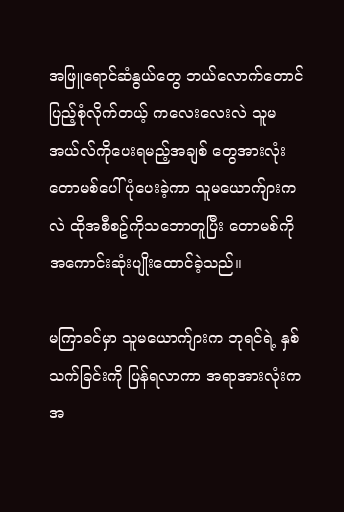အဖြူရောင်ဆံနွယ်တွေ ဘယ်လောက်တောင်ပြည့်စုံလိုက်တယ့် ကလေးလေးလဲ သူမအယ်လ်ကိုပေးရမည့်အချစ် တွေအားလုံး တောမစ်ပေါ် ပုံပေးခဲ့ကာ သူမယောက်ျားကလဲ ထိုအစီစဥ်ကိုသဘောတူပြီး တောမစ်ကို အကောင်းဆုံးပျိုးထောင်ခဲ့သည်။

မကြာခင်မှာ သူမယောက်ျားက ဘုရင်ရဲ့ နှစ်သက်ခြင်းကို ပြန်ရလာကာ အရာအားလုံးကအ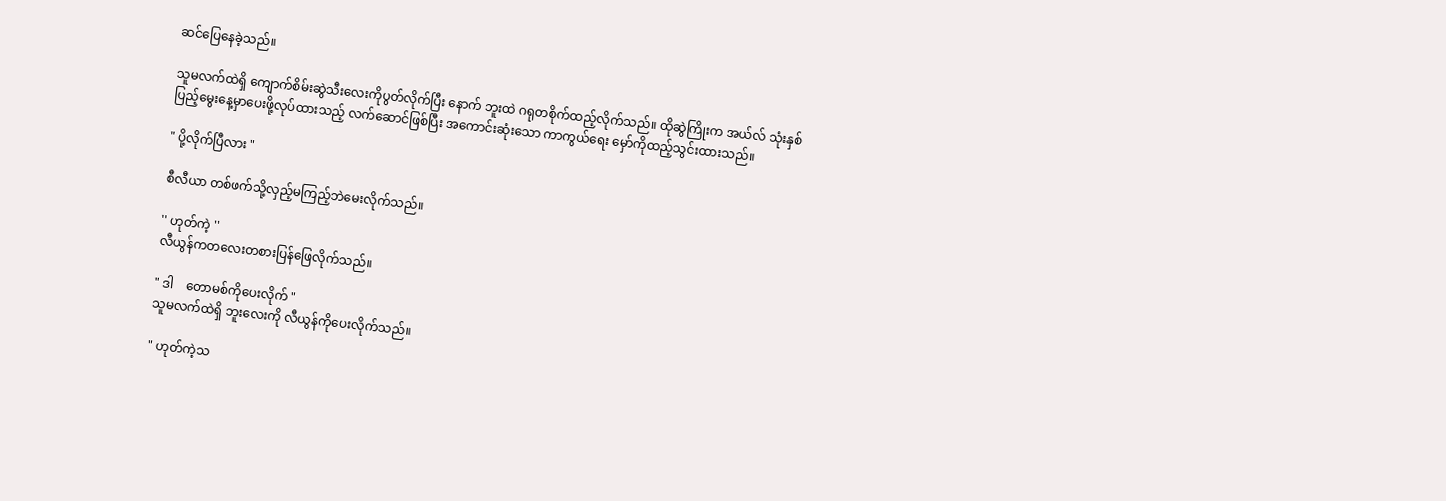ဆင်ပြေနေခဲ့သည်။

သူမလက်ထဲရှိ ကျောက်စိမ်းဆွဲသီးလေးကိုပွတ်လိုက်ပြီး နောက် ဘူးထဲ ဂရုတစိုက်ထည့်လိုက်သည်။ ထိုဆွဲကြိုးက အယ်လ် သုံးနှစ်ပြည့်မွေးနေ့မှာပေးဖို့လုပ်ထားသည့် လက်ဆောင်ဖြစ်ပြီး အကောင်းဆုံးသော ကာကွယ်ရေး မှော်ကိုထည့်သွင်းထားသည်။

" ပို့လိုက်ပြီလား "

စီလီယာ တစ်ဖက်သို့လှည့်မကြည့်ဘဲမေးလိုက်သည်။

'' ဟုတ်ကဲ့ ''
လီယွန်ကတလေးတစားပြန်ဖြေလိုက်သည်။

" ဒါ    တောမစ်ကိုပေးလိုက် "
သူမလက်ထဲရှိ ဘူးလေးကို လီယွန်ကိုပေးလိုက်သည်။

" ဟုတ်ကဲ့သ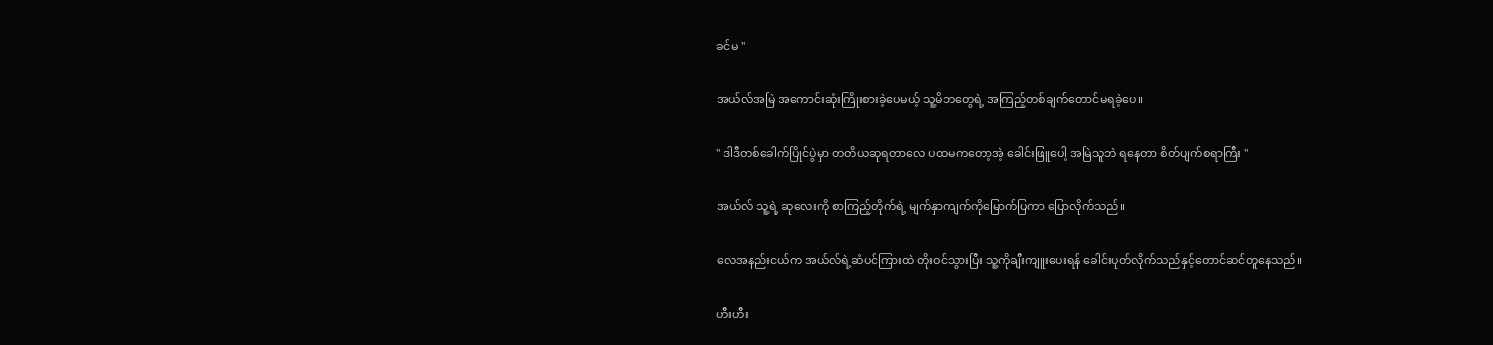ခင်မ "

အယ်လ်အမြဲ အကောင်းဆုံးကြိုးစားခဲ့ပေမယ့် သူ့မိဘတွေရဲ့ အကြည့်တစ်ချက်တောင်မရခဲ့ပေ။

" ဒါဒီတစ်ခေါက်ပြိုင်ပွဲမှာ တတိယဆုရတာလေ ပထမကတော့အဲ့ ခေါင်းဖြူပေါ့ အမြဲသူဘဲ ရနေတာ စိတ်ပျက်စရာကြီး "

အယ်လ် သူ့ရဲ့ ဆုလေးကို စာကြည့်တိုက်ရဲ့ မျက်နှာကျက်ကိုမြောက်ပြကာ ပြောလိုက်သည်။

လေအနည်းငယ်က အယ်လ်ရဲ့ဆံပင်ကြားထဲ တိုးဝင်သွားပြီး သူ့ကိုချီးကျူးပေးရန် ခေါင်းပုတ်လိုက်သည်နှင့်တောင်ဆင်တူနေသည်။

ဟီးဟီး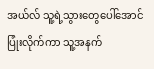အယ်လ် သူ့ရဲ့သွားတွေပေါ်အောင် ပြုံးလိုက်ကာ သူ့အနက်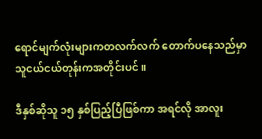ရောင်မျက်လုံးများကတလက်လက် တောက်ပနေသည်မှာ သူငယ်ငယ်တုန်းကအတိုင်းပင်။

ဒီနှစ်ဆိုသူ ၁၅ နှစ်ပြည့်ပြီဖြစ်ကာ အရင်လို အာလူး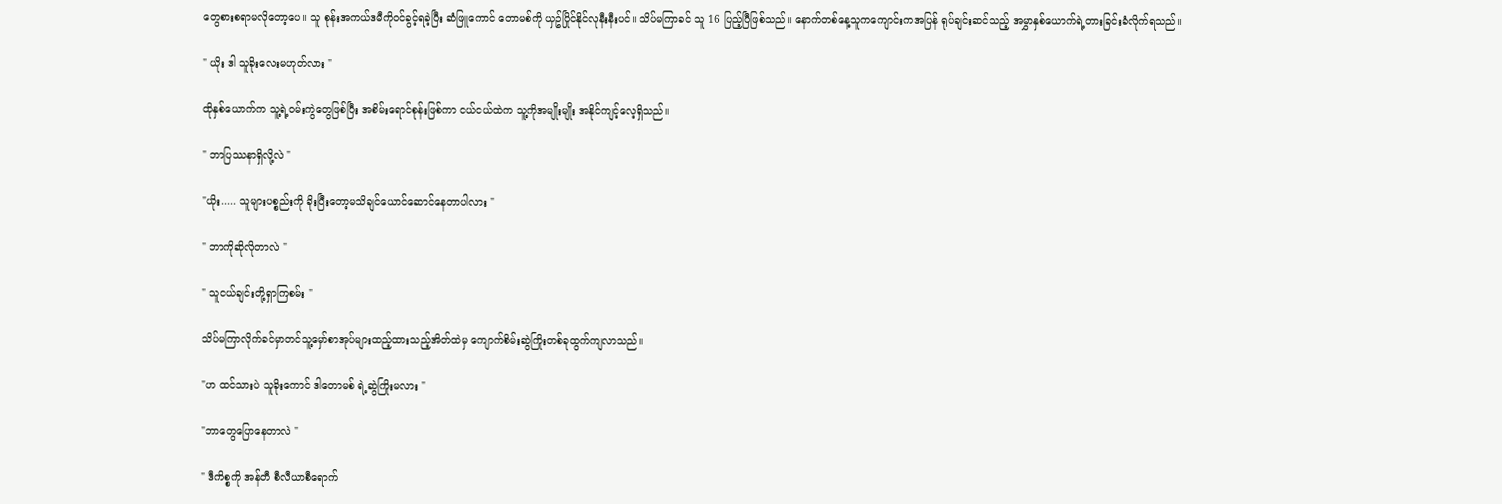တွေစားစရာမလိုတော့ပေ။ သူ စုန်းအကယ်ဒမီကိုဝင်ခွင့်ရခဲ့ပြီး ဆံဖြူကောင် တောမစ်ကို ယှဥ်ပြိုင်နိုင်လုနီးနီးပင်။ သိပ်မကြာခင် သူ 16 ပြည့်ပြီဖြစ်သည်။ နောက်တစ်နေ့သူကကျောင်းကအပြန် ရုပ်ချင်းဆင်သည့် အမွှာနှစ်ယောက်ရဲ့တားခြင်းခံလိုက်ရသည်။

" ယိုး ဒါ သူခိုးလေးမဟုတ်လား "

ထိုနှစ်ယောက်က သူ့ရဲ့ဝမ်းကွဲတွေဖြစ်ပြီး အစိမ်းရောင်စုန်းဖြစ်ကာ ငယ်ငယ်ထဲက သူ့ကိုအမျိုးမျိုး အနိုင်ကျင့်လေ့ရှိသည်။

" ဘာပြဿနာရှိလို့လဲ "

"ယိုး..... သူများပစ္စည်းကို ခိုးပြီးတော့မသိချင်ယောင်ဆောင်နေတာပါလား "

" ဘာကိုဆိုလိုတာလဲ "

" သူငယ်ချင်းတို့ရှာကြစမ်း "

သိပ်မကြာလိုက်ခင်မှာတင်သူ့မှော်စာအုပ်များထည့်ထားသည့်အိတ်ထဲမှ ကျောက်စိမ်းဆွဲကြိုးတစ်ခုထွက်ကျလာသည်။

"ဟ ထင်သားပဲ သူခိုးကောင် ဒါတောမစ် ရဲ့ဆွဲကြိုးမလား "

"ဘာတွေပြောနေတာလဲ "

" ဒီကိစ္စကို အန်တီ စီလီယာစီရောက်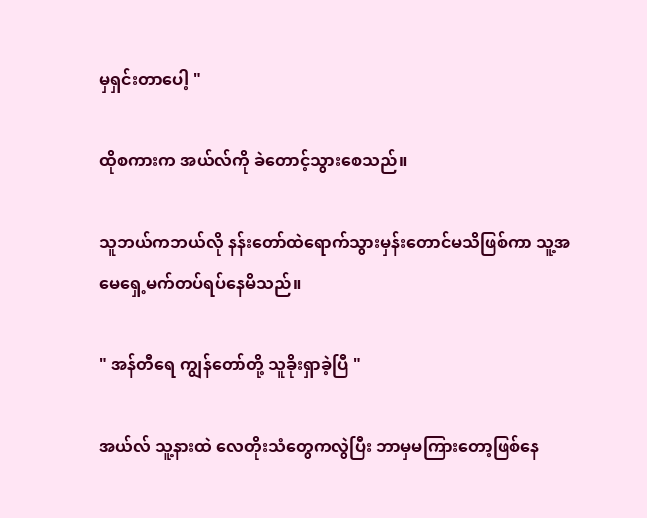မှရှင်းတာပေါ့ "

ထိုစကားက အယ်လ်ကို ခဲတောင့်သွားစေသည်။

သူဘယ်ကဘယ်လို နန်းတော်ထဲရောက်သွားမှန်းတောင်မသိဖြစ်ကာ သူ့အမေရှေ့မက်တပ်ရပ်နေမိသည်။

" အန်တီရေ ကျွန်တော်တို့ သူခိုးရှာခဲ့ပြီ "

အယ်လ် သူ့နားထဲ လေတိုးသံတွေကလွဲပြီး ဘာမှမကြားတော့ဖြစ်နေ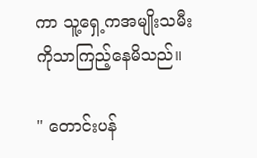ကာ သူ့ရှေ့ကအမျိုးသမီးကိုသာကြည့်နေမိသည်။

" တောင်းပန်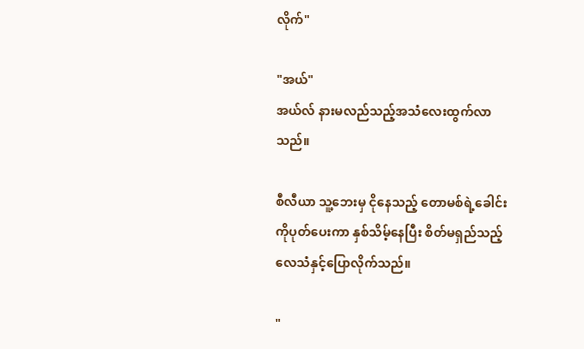လိုက်"

"အယ်"
အယ်လ် နားမလည်သည့်အသံလေးထွက်လာသည်။

စီလီယာ သူ့ဘေးမှ ငိုနေသည့် တောမစ်ရဲ့ခေါင်းကိုပုတ်ပေးကာ နှစ်သိမ့်နေပြီး စိတ်မရှည်သည့်လေသံနှင့်ပြောလိုက်သည်။

"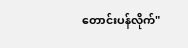တောင်းပန်လိုက်"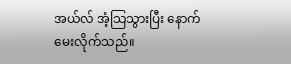အယ်လ် အံ့သြသွားပြီး နောက်မေးလိုက်သည်။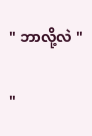" ဘာလို့လဲ "

"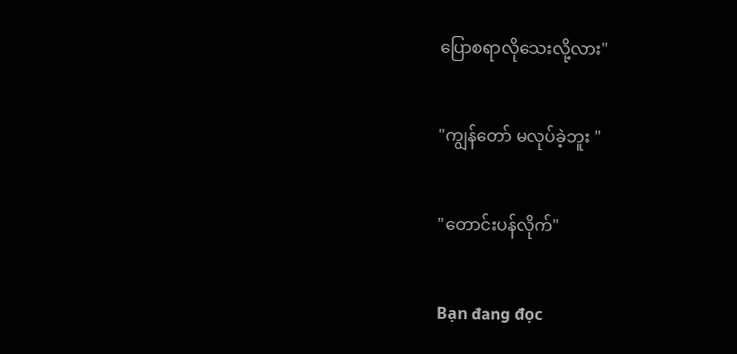ပြောစရာလိုသေးလို့လား"

"ကျွန်တော် မလုပ်ခဲ့ဘူး "

"တောင်းပန်လိုက်"

Bạn đang đọc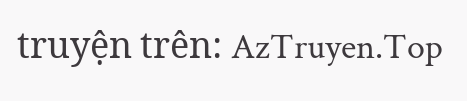truyện trên: AzTruyen.Top